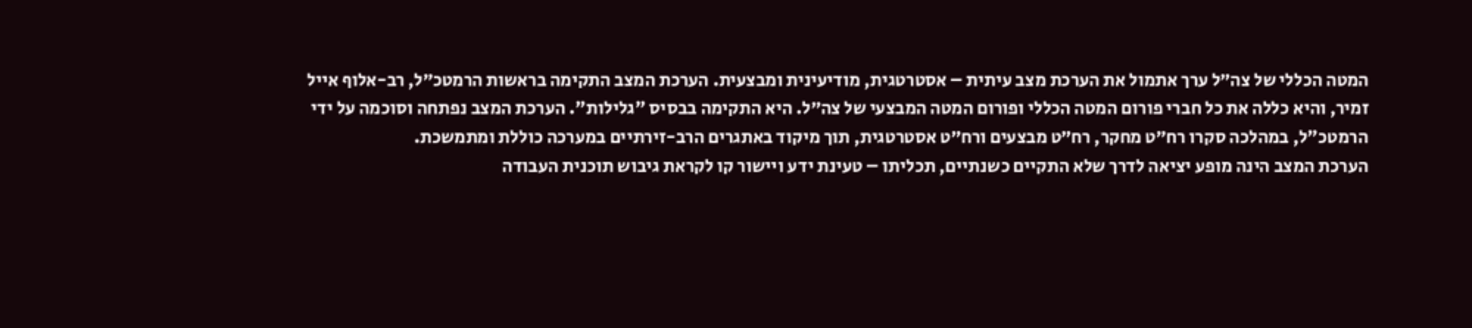המטה הכללי של צה״ל ערך אתמול את הערכת מצב עיתית – אסטרטגית, מודיעינית ומבצעית. הערכת המצב התקימה בראשות הרמטכ״ל, רב-אלוף אייל זמיר, והיא כללה את כל חברי פורום המטה הכללי ופורום המטה המבצעי של צה״ל. היא התקימה בבסיס "גלילות". הערכת המצב נפתחה וסוכמה על ידי הרמטכ"ל, במהלכה סקרו רח״ט מחקר, רח״ט מבצעים ורח״ט אסטרטגית, תוך מיקוד באתגרים הרב-זירתיים במערכה כוללת ומתמשכת.
הערכת המצב הינה מופע יציאה לדרך שלא התקיים כשנתיים, תכליתו – טעינת ידע ויישור קו לקראת גיבוש תוכנית העבודה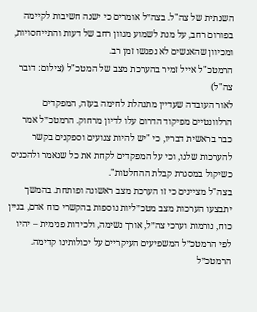השנתית של צה"ל. בצה״ל אומרים כי ישנה חשיבות לקיימה בפורום רחב, על מנת לשמוע מגוון רחב של דעות והתייחסויות, ומכיוון שהאנשים לא נפגשו זמן רב.
הרמטכ"ל אייל זמיר בהערכת מצב של המטכ"ל (צילום: דובר צה"ל)
לאור העובדה שעדיין מתנהלת לחימה בעזה, המפקדים הרלוונטיים מפיקוד הדרום עלו לדיון מרחוק. הרמטכ״ל אמר כבר בראשית דבריו, כי "יש להיות צנועים וספקנים בקשר להערכות שלנו, וכי על המפקדים לקחת את כל שנאמר ולהכניס כשיקול במסגרת קבלת ההחלטות".
בצה"ל מציינים כי זו הערכת מצב ראשונה ופותחת. בהמשך יתבצעו הערכות מצב מטכ״ליות נוספות בהקשרי כוח אדם, בניין כוח, נורמות וערכי צה״ל, אורך נשימה, ולכידות פנימית – יהיו לפי הרמטכ״ל המשפיעים העיקריים על יכולותינו קדימה. הרמטכ״ל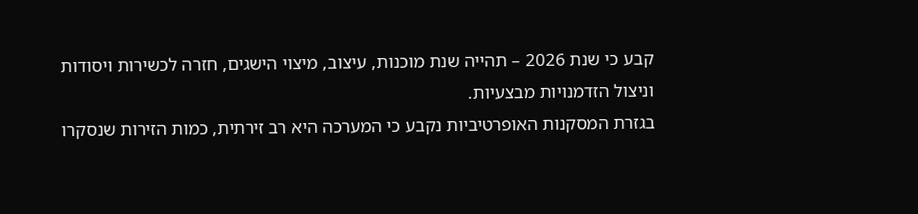קבע כי שנת 2026 – תהייה שנת מוכנות, עיצוב, מיצוי הישגים, חזרה לכשירות ויסודות וניצול הזדמנויות מבצעיות.
בגזרת המסקנות האופרטיביות נקבע כי המערכה היא רב זירתית, כמות הזירות שנסקרו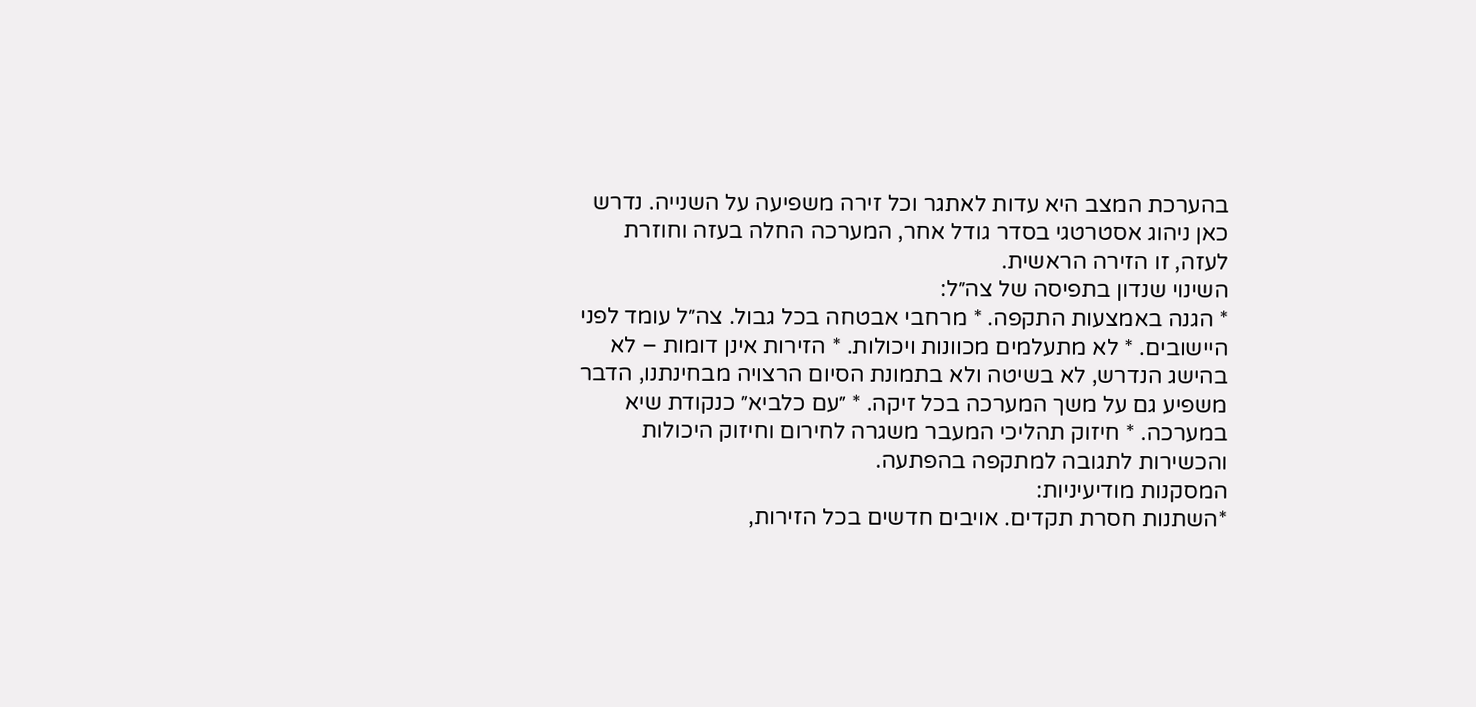בהערכת המצב היא עדות לאתגר וכל זירה משפיעה על השנייה. נדרש כאן ניהוג אסטרטגי בסדר גודל אחר, המערכה החלה בעזה וחוזרת לעזה, זו הזירה הראשית.
השינוי שנדון בתפיסה של צה״ל:
* הגנה באמצעות התקפה. * מרחבי אבטחה בכל גבול. צה״ל עומד לפני היישובים. * לא מתעלמים מכוונות ויכולות. * הזירות אינן דומות – לא בהישג הנדרש, לא בשיטה ולא בתמונת הסיום הרצויה מבחינתנו, הדבר משפיע גם על משך המערכה בכל זיקה. * ״עם כלביא״ כנקודת שיא במערכה. * חיזוק תהליכי המעבר משגרה לחירום וחיזוק היכולות והכשירות לתגובה למתקפה בהפתעה.
המסקנות מודיעיניות:
*השתנות חסרת תקדים. אויבים חדשים בכל הזירות,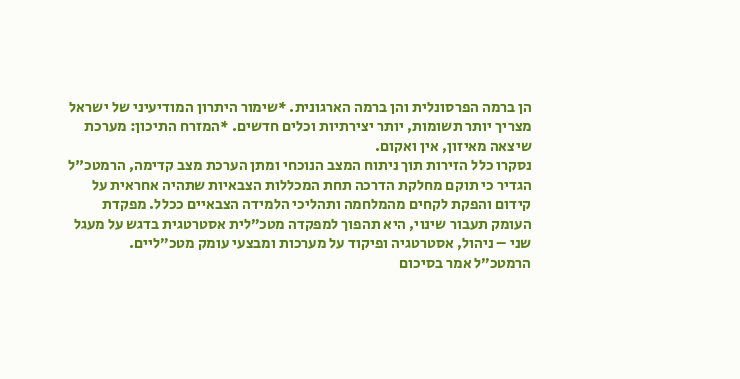הן ברמה הפרסונלית והן ברמה הארגונית. *שימור היתרון המודיעיני של ישראל מצריך יותר תשומות, יותר יצירתיות וכלים חדשים. *המזרח התיכון: מערכת שיצאה מאיזון, אין ואקום.
נסקרו כלל הזירות תוך ניתוח המצב הנוכחי ומתן הערכת מצב קדימה, הרמטכ"ל הגדיר כי תוקם מחלקת הדרכה תחת המכללות הצבאיות שתהיה אחראית על קידום והפקת לקחים מהמלחמה ותהליכי הלמידה הצבאיים ככלל. מפקדת העומק תעבור שינוי, היא תהפוך למפקדה מטכ״לית אסטרטגית בדגש על מעגל שני – ניהול, אסטרטגיה ופיקוד על מערכות ומבצעי עומק מטכ״ליים.
הרמטכ״ל אמר בסיכום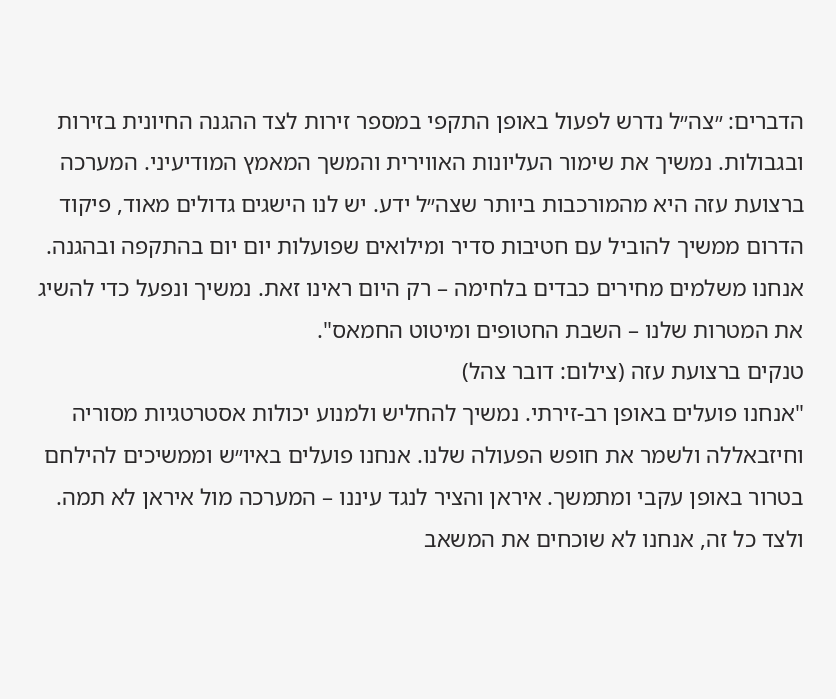הדברים: ״צה״ל נדרש לפעול באופן התקפי במספר זירות לצד ההגנה החיונית בזירות ובגבולות. נמשיך את שימור העליונות האווירית והמשך המאמץ המודיעיני. המערכה ברצועת עזה היא מהמורכבות ביותר שצה״ל ידע. יש לנו הישגים גדולים מאוד, פיקוד הדרום ממשיך להוביל עם חטיבות סדיר ומילואים שפועלות יום יום בהתקפה ובהגנה. אנחנו משלמים מחירים כבדים בלחימה – רק היום ראינו זאת. נמשיך ונפעל כדי להשיג את המטרות שלנו – השבת החטופים ומיטוט החמאס".
טנקים ברצועת עזה (צילום: דובר צהל)
"אנחנו פועלים באופן רב-זירתי. נמשיך להחליש ולמנוע יכולות אסטרטגיות מסוריה וחיזבאללה ולשמר את חופש הפעולה שלנו. אנחנו פועלים באיו״ש וממשיכים להילחם בטרור באופן עקבי ומתמשך. איראן והציר לנגד עיננו – המערכה מול איראן לא תמה. ולצד כל זה, אנחנו לא שוכחים את המשאב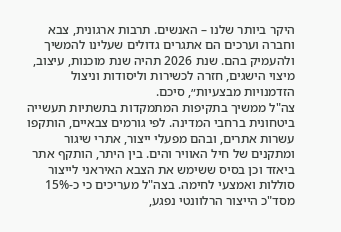היקר ביותר שלנו – האנשים. תרבות ארגונית, צבא וחברה וערכים הם אתגרים גדולים שעלינו להמשיך ולהעמיק בהם. שנת 2026 תהיה שנת מוכנות, עיצוב, מיצוי הישגים, חזרה לכשירות וליסודות וניצול הזדמנויות מבצעיות״, סיכם.
צה"ל ממשיך בתקיפות המתמקדות בתשתיות תעשייה ביטחונית ברחבי המדינה. לפי גורמים צבאיים, הותקפו עשרות אתרים, ובהם מפעלי ייצור, אתרי שיגור ומתקנים של חיל האוויר והים. בין היתר, הותקף אתר ביאזד וכן בסיס ששימש את הצבא האיראני לייצור סוללות ואמצעי לחימה. בצה"ל מעריכים כי כ-15% מסד"כ הייצור הרלוונטי נפגע,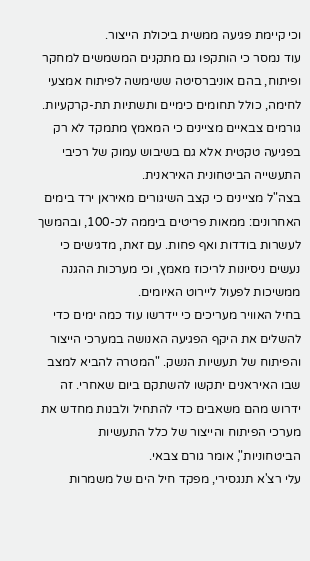וכי קיימת פגיעה ממשית ביכולת הייצור.
עוד נמסר כי הותקפו גם מתקנים המשמשים למחקר ופיתוח, בהם אוניברסיטה ששימשה לפיתוח אמצעי לחימה, כולל תחומים כימיים ותשתיות תת-קרקעיות. גורמים צבאיים מציינים כי המאמץ מתמקד לא רק בפגיעה טקטית אלא גם בשיבוש עמוק של רכיבי התעשייה הביטחונית האיראנית.
בצה"ל מציינים כי קצב השיגורים מאיראן ירד בימים האחרונים: ממאות פריטים ביממה לכ-100, ובהמשך לעשרות בודדות ואף פחות. עם זאת, מדגישים כי נעשים ניסיונות לריכוז מאמץ, וכי מערכות ההגנה ממשיכות לפעול ליירוט האיומים.
בחיל האוויר מעריכים כי יידרשו עוד כמה ימים כדי להשלים את היקף הפגיעה האנושה במערכי הייצור והפיתוח של תעשיות הנשק. "המטרה להביא למצב שבו האיראנים יתקשו להשתקם ביום שאחרי. זה ידרוש מהם משאבים כדי להתחיל ולבנות מחדש את מערכי הפיתוח והייצור של כלל התעשיות הביטחוניות", אומר גורם צבאי.
עלי רצ'א תנגסירי, מפקד חיל הים של משמרות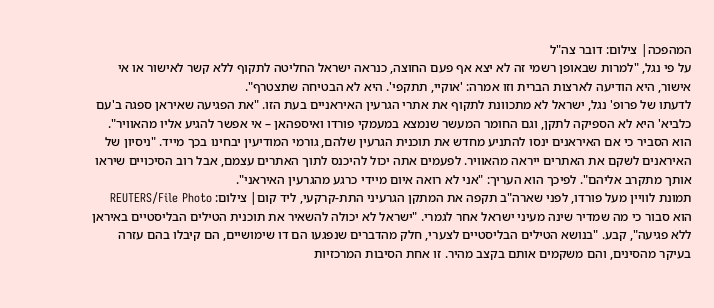המהפכה| צילום: דובר צה"ל
על פי נגל, "למרות שבאופן רשמי זה לא יצא אף פעם החוצה, כנראה ישראל החליטה לתקוף ללא קשר לאישור או אי אישור, היא הודיעה לארצות הברית וזו אמרה: 'אוקיי, תתקפי'. היא לא הבטיחה שתצטרף".
לדעתו של פרופ' נגל, ישראל לא מתכוונת לתקוף את אתרי הגרעין האיראניים בעת הזו. "את הפגיעה שאיראן ספגה ב'עם כלביא' היא לא הספיקה לתקן, וגם החומר המעשר שנמצא במעמקי פורדו ואיספהאן – אי אפשר להגיע אליו מהאוויר". הוא הסביר כי אם האיראנים ינסו להתניע מחדש את תוכנית הגרעין שלהם, גורמי המודיעין יבחינו בכך מייד. "ניסיון של האיראנים לשקם את האתרים ייראה מהאוויר. לפעמים אתה יכול להיכנס לתוך האתרים עצמם, אבל רוב הסיכויים שיראו אותך מתקרב אליהם". לפיכך הוא העריך: "אני לא רואה איום מיידי כרגע מהגרעין האיראני".
תמונת לוויין מעל פורדו, לפני שארה"ב תקפה את המתקן הגרעיני התת-קרקעי, ליד קום| צילום: REUTERS/File Photo
הוא סבור כי מה שמדיר שינה מעיני ישראל אחר לגמרי. "ישראל לא יכולה להשאיר את תוכנית הטילים הבליסטיים באיראן ללא פגיעה", קבע. "בנושא הטילים הבליסטיים לצערי, חלק מהדברים שנפגעו הם דו שימושיים, הם קיבלו בהם עזרה בעיקר מהסינים, והם משקמים אותם בקצב מהיר. זו אחת הסיבות המרכזיות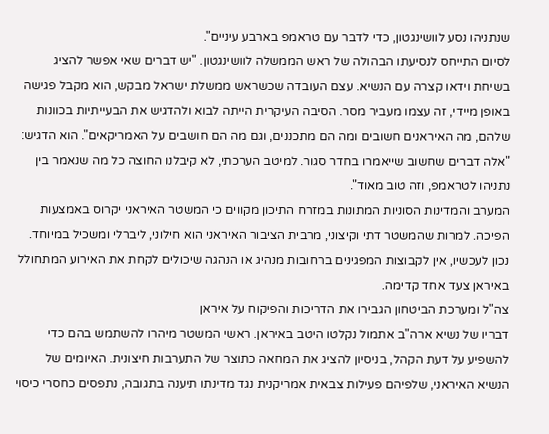שנתניהו נסע לוושינגטון, כדי לדבר עם טראמפ בארבע עיניים".
לסיום התייחס לנסיעתו הבהולה של ראש הממשלה לוושינגטון. "יש דברים שאי אפשר להציג בשיחת וידאו קצרה עם הנשיא. עצם העובדה שכשראש ממשלת ישראל מבקש, הוא מקבל פגישה באופן מיידי, זה עצמו מעביר מסר. הסיבה העיקרית הייתה לבוא ולהדגיש את הבעייתיות בכוונות שלהם, מה האיראנים חשובים ומה הם מתכננים, וגם מה הם חושבים על האמריקאים". הוא הדגיש: "אלה דברים שחשוב שייאמרו בחדר סגור. למיטב הערכתי, לא קיבלנו החוצה כל מה שנאמר בין נתניהו לטראמפ, וזה טוב מאוד".
המערב והמדינות הסוניות המתונות במזרח התיכון מקווים כי המשטר האיראני יקרוס באמצעות הפיכה. למרות שהמשטר דתי וקיצוני, מרבית הציבור האיראני הוא חילוני, ליברלי ומשכיל במיוחד. נכון לעכשיו, אין לקבוצות המפגינים ברחובות מנהיג או הנהגה שיכולים לקחת את האירוע המתחולל באיראן צעד אחד קדימה.
צה"ל ומערכת הביטחון הגבירו את הדריכות והפיקוח על איראן
דבריו של נשיא ארה"ב אתמול נקלטו היטב באיראן. ראשי המשטר מיהרו להשתמש בהם כדי להשפיע על דעת הקהל, בניסיון להציג את המחאה כתוצר של התערבות חיצונית. האיומים של הנשיא האיראני, שלפיהם פעילות צבאית אמריקנית נגד מדינתו תיענה בתגובה, נתפסים כחסרי כיסוי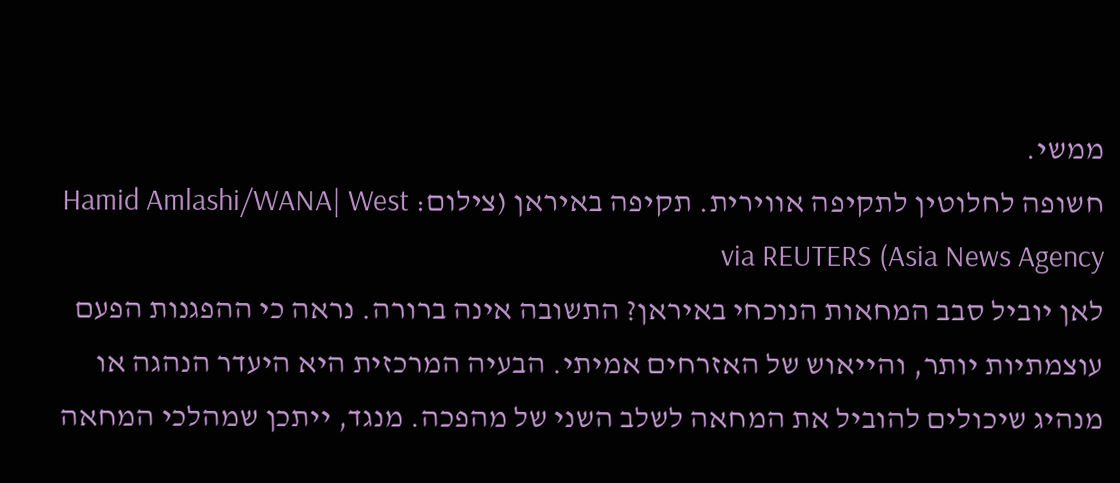ממשי.
חשופה לחלוטין לתקיפה אווירית. תקיפה באיראן (צילום: Hamid Amlashi/WANA| West Asia News Agency) via REUTERS
לאן יוביל סבב המחאות הנוכחי באיראן? התשובה אינה ברורה. נראה כי ההפגנות הפעם עוצמתיות יותר, והייאוש של האזרחים אמיתי. הבעיה המרכזית היא היעדר הנהגה או מנהיג שיכולים להוביל את המחאה לשלב השני של מהפכה. מנגד, ייתכן שמהלכי המחאה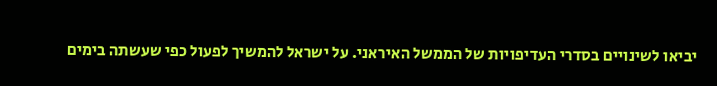יביאו לשינויים בסדרי העדיפויות של הממשל האיראני. על ישראל להמשיך לפעול כפי שעשתה בימים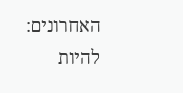האחרונים: להיות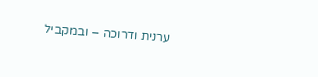ערנית ודרוכה – ובמקביל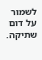לשמור על דום שתיקה.